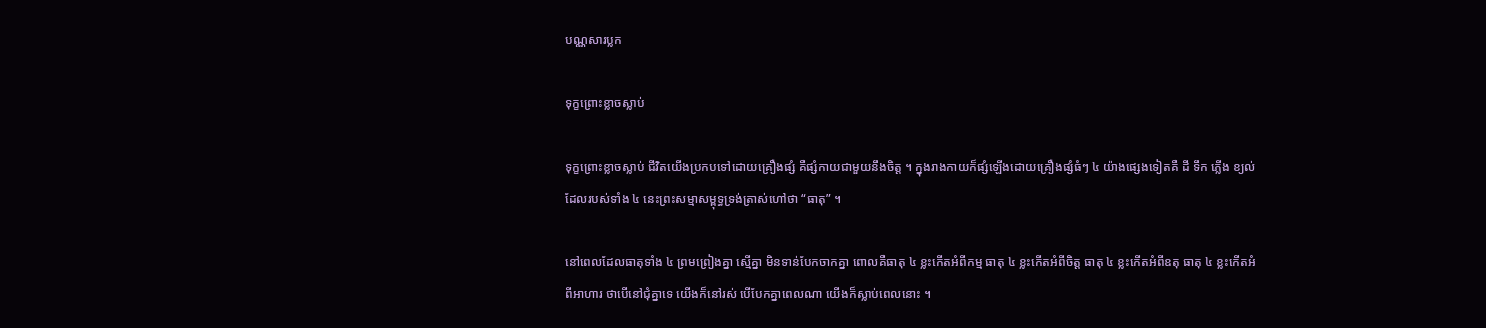បណ្ណសារប្លក

ទុក្ខព្រោះខ្លាចស្លាប់

ទុក្ខព្រោះខ្លាចស្លាប់ ជីវិតយើងប្រកបទៅដោយគ្រឿងផ្សំ គឺផ្សំកាយជាមួយនឹងចិត្ត ។ ក្នុងរាងកាយក៏ផ្សំឡើងដោយគ្រឿងផ្សំធំៗ ៤ យ៉ាងផ្សេងទៀតគឺ ដី ទឹក ភ្លើង ខ្យល់ ដែលរបស់ទាំង ៤ នេះព្រះសម្មាសម្ពុទ្ធទ្រង់ត្រាស់ហៅថា “ធាតុ” ។

នៅពេលដែលធាតុទាំង ៤ ព្រមព្រៀងគ្នា ស្មើគ្នា មិនទាន់បែកចាកគ្នា ពោលគឺធាតុ ៤ ខ្លះកើតអំពីកម្ម ធាតុ ៤ ខ្លះកើតអំពីចិត្ត ធាតុ ៤ ខ្លះកើតអំពីឧតុ ធាតុ ៤ ខ្លះកើតអំពីអាហារ ថាបើនៅជុំគ្នាទេ យើងក៏នៅរស់ បើបែកគ្នាពេលណា យើងក៏ស្លាប់ពេលនោះ ។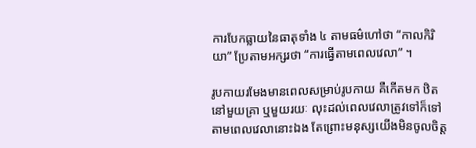ការបែកធ្លាយនៃធាតុទាំង ៤ តាមធម៌ហៅថា “កាលកិរិយា” ប្រែតាមអក្សរថា “ការធ្វើតាមពេលវេលា” ។

រូបកាយរមែងមានពេលសម្រាប់រូបកាយ គឺកើតមក ឋិតនៅមួយគ្រា ឬមួយរយៈ លុះដល់ពេលវេលាត្រូវទៅក៏ទៅតាមពេលវេលានោះឯង តែព្រោះមនុស្សយើងមិនចូលចិត្ត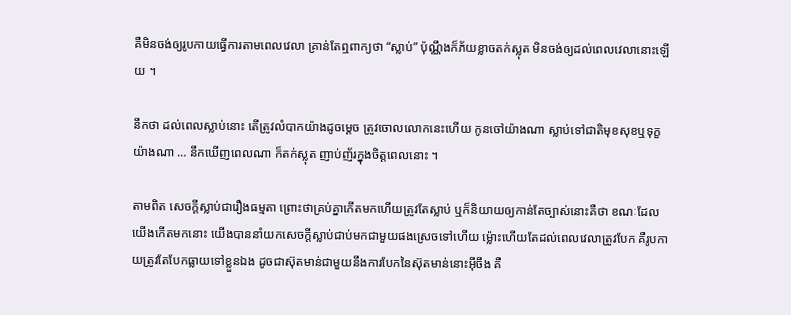គឺមិនចង់ឲ្យរូបកាយធ្វើការតាមពេលវេលា គ្រាន់តែឮពាក្យថា “ស្លាប់” ប៉ុណ្ណឹងក៏ភ័យខ្លាចតក់ស្លុត មិនចង់ឲ្យដល់ពេលវេលានោះឡើយ ។

នឹកថា ដល់ពេលស្លាប់នោះ តើត្រូវលំបាកយ៉ាងដូចម្តេច ត្រូវចោលលោកនេះហើយ កូនចៅយ៉ាងណា ស្លាប់ទៅជាតិមុខសុខឬទុក្ខយ៉ាងណា … នឹកឃើញពេលណា ក៏តក់ស្លុត ញាប់ញ័រក្នុងចិត្តពេលនោះ ។

តាមពិត សេចក្តីស្លាប់ជារឿងធម្មតា ព្រោះថាគ្រប់គ្នាកើតមកហើយត្រូវតែស្លាប់ ឬក៏និយាយឲ្យកាន់តែច្បាស់នោះគឺថា ខណៈដែលយើងកើតមកនោះ យើងបាននាំយកសេចក្តីស្លាប់ជាប់មកជាមួយផងស្រេចទៅហើយ ម៉្លោះហើយតែដល់ពេលវេលាត្រូវបែក គឺរូបកាយត្រូវតែបែកធ្លាយទៅខ្លួនឯង ដូចជាស៊ុតមាន់ជាមួយនឹងការបែកនៃស៊ុតមាន់នោះអ៊‍ីចឹង គឺ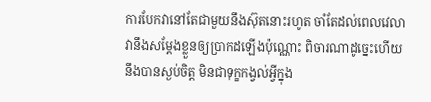ការបែកវានៅតែជាមួយនឹងស៊ុតនោះរហូត ចាំតែដល់ពេលវេលាវានឹងសម្តែងខ្លួនឲ្យប្រាកដឡើងប៉ុណ្ណោះ ពិចារណាដូច្នេះហើយ នឹងបានស្ងប់ចិត្ត មិនជាទុក្ខកង្វល់អ្វីក្នុង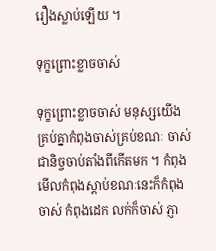រឿងស្លាប់ឡើយ ។

ទុក្ខព្រោះខ្លាចចាស់

ទុក្ខព្រោះខ្លាចចាស់ មនុស្សយើងគ្រប់គ្នាកំពុងចាស់គ្រប់ខណៈ ចាស់ជានិច្ចចាប់តាំងពីកើតមក ។ កំពុងមើលកំពុងស្តាប់ខណៈនេះក៏កំពុងចាស់ កំពុងដេក លក់ក៏ចាស់ ភ្ញា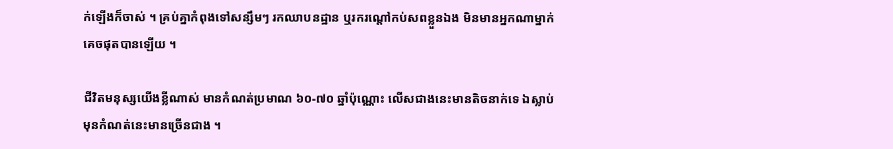ក់ឡើងក៏ចាស់ ។ គ្រប់គ្នាកំពុងទៅសន្សឹមៗ រកឈាបនដ្ឋាន ឬរករណ្តៅកប់សពខ្លួនឯង មិនមានអ្នកណាម្នាក់គេចផុតបានឡើយ ។

ជីវិតមនុស្សយើងខ្លីណាស់ មានកំណត់ប្រមាណ ៦០-៧០ ឆ្នាំប៉ុណ្ណោះ លើសជាងនេះមានតិចនាក់ទេ ឯស្លាប់មុនកំណត់នេះមានច្រើនជាង ។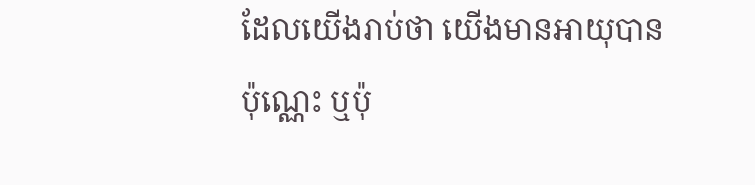ដែលយើងរាប់ថា យើងមានអាយុបានប៉ុណ្ណេះ ឬប៉ុ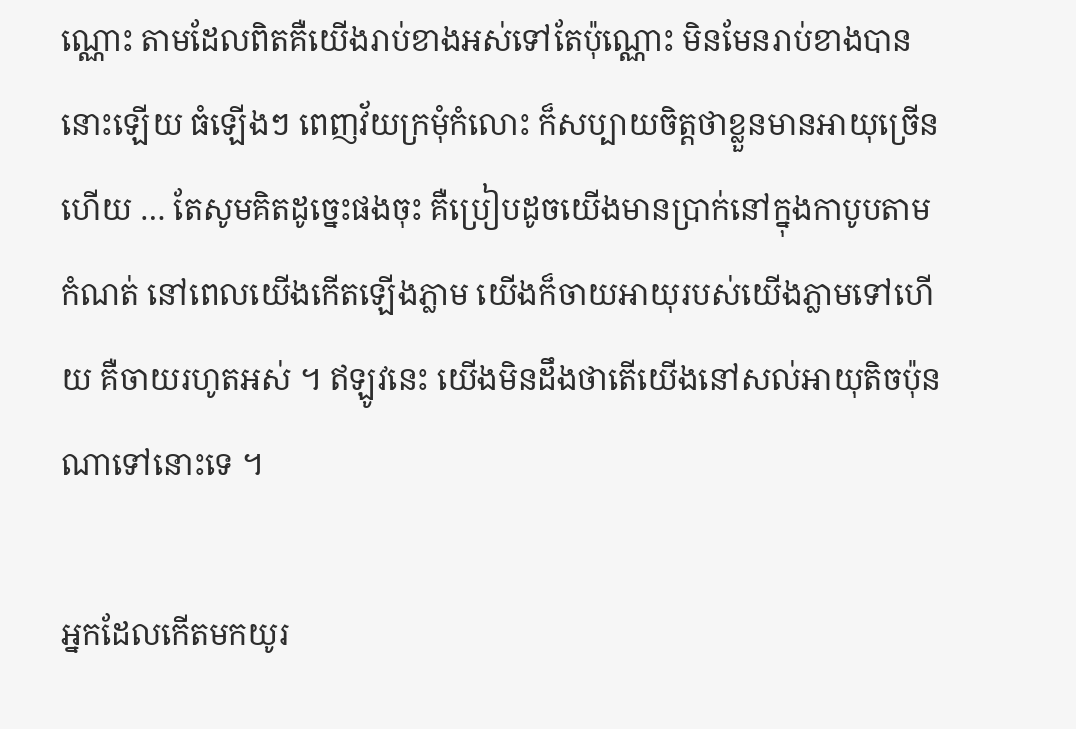ណ្ណោះ តាមដែលពិតគឺយើងរាប់ខាងអស់ទៅតែប៉ុណ្ណោះ មិនមែនរាប់ខាងបាននោះឡើយ ធំឡើងៗ ពេញវ័យក្រមុំកំលោះ ក៏សប្បាយចិត្តថាខ្លួនមានអាយុច្រើនហើយ … តែសូមគិតដូច្នេះផងចុះ គឺប្រៀបដូចយើងមានប្រាក់នៅក្នុងកាបូបតាមកំណត់ នៅពេលយើងកើតឡើងភ្លាម យើងក៏ចាយអាយុរបស់យើងភ្លាមទៅហើយ គឺចាយរហូតអស់ ។ ឥឡូវនេះ យើងមិនដឹងថាតើយើងនៅសល់អាយុតិចប៉ុនណាទៅនោះទេ ។

អ្នកដែលកើតមកយូរ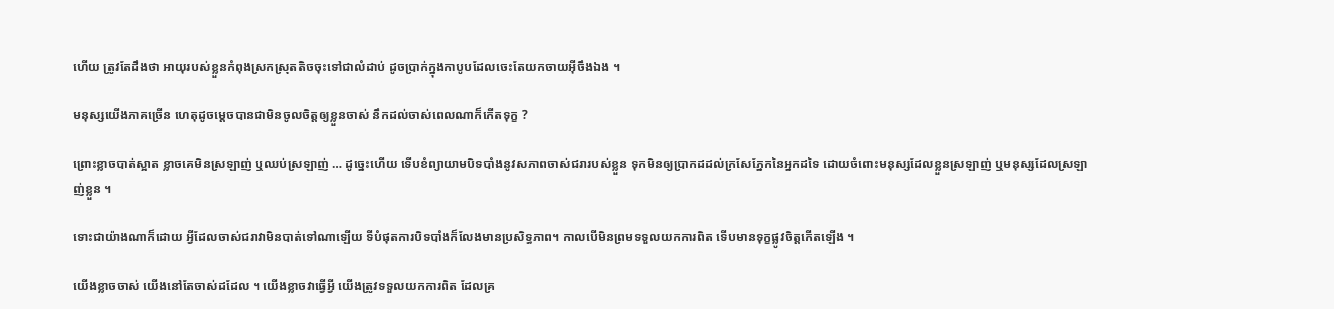ហើយ ត្រូវតែដឹងថា អាយុរបស់ខ្លួនកំពុងស្រកស្រុតតិចចុះទៅជាលំដាប់ ដូចប្រាក់ក្នុងកាបូបដែលចេះតែយកចាយអ៊‍ីចឹងឯង ។

មនុស្សយើងភាគច្រើន ហេតុដូចម្តេចបានជាមិនចូលចិត្តឲ្យខ្លួនចាស់ នឹកដល់ចាស់ពេលណាក៏កើតទុក្ខ ?

ព្រោះខ្លាចបាត់ស្អាត ខ្លាចគេមិនស្រឡាញ់ ឬឈប់ស្រឡាញ់ … ដូច្នេះហើយ ទើបខំព្យាយាមបិទបាំងនូវសភាពចាស់ជរារបស់ខ្លួន ទុកមិនឲ្យប្រាកដដល់ក្រសែភ្នែកនៃអ្នកដទៃ ដោយចំពោះមនុស្សដែលខ្លួនស្រឡាញ់ ឬមនុស្សដែលស្រឡាញ់ខ្លួន ។

ទោះជាយ៉ាងណាក៏ដោយ អ្វីដែលចាស់ជរាវាមិនបាត់ទៅណាឡើយ ទីបំផុតការបិទបាំងក៏លែងមានប្រសិទ្ធភាព។ កាលបើមិនព្រមទទួលយកការពិត ទើបមានទុក្ខផ្លូវចិត្តកើតឡើង ។

យើងខ្លាចចាស់ យើងនៅតែចាស់ដដែល ។ យើងខ្លាចវាធ្វើអ្វី យើងត្រូវទទួលយកការពិត ដែលគ្រ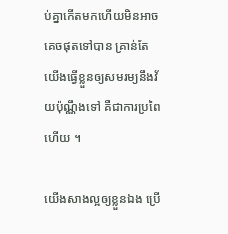ប់គ្នាកើតមកហើយមិនអាចគេចផុតទៅបាន គ្រាន់តែយើងធ្វើខ្លួនឲ្យសមរម្យនឹងវ័យប៉ុណ្ណឹងទៅ គឺជាការប្រពៃហើយ ។

យើងសាងល្អឲ្យខ្លួនឯង ប្រើ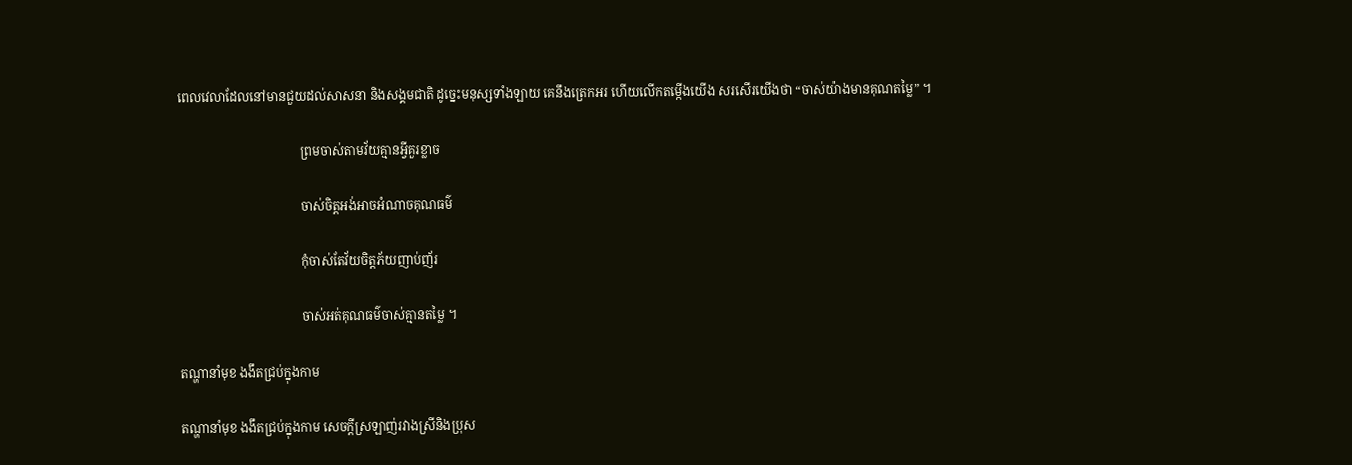ពេលវេលាដែលនៅមានជួយដល់សាសនា និងសង្គមជាតិ ដូច្នេះមនុស្សទាំងឡាយ គេនឹងត្រេកអរ ហើយលើកតម្កើងយើង សរសើរយើងថា “ចាស់យ៉ាងមានគុណតម្លៃ” ។

                                       ព្រមចាស់តាមវ័យគ្មានអ្វីគួរខ្លាច

                                       ចាស់ចិត្តអង់អាចអំណាចគុណធម៌

                                       កុំចាស់តែវ័យចិត្តភ័យញាប់ញ័រ

                                       ចាស់អត់គុណធម៌ចាស់គ្មានតម្លៃ ។

តណ្ហានាំមុខ ងងឹតជ្រប់ក្នុងកាម

តណ្ហានាំមុខ ងងឹតជ្រប់ក្នុងកាម សេចក្តីស្រឡាញ់រវាងស្រីនិងប្រុស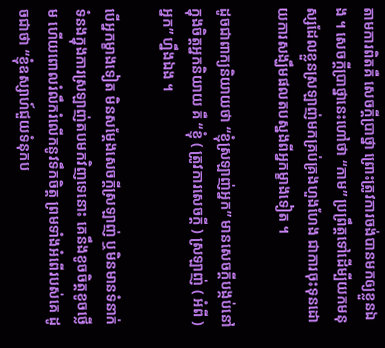តាមការពិតគឺ សេចក្តីប្រាថ្នា ព្រោះត្រូវការចង់បានមកឲ្យខ្លួនឯង ។ សេចក្តីប្រាថ្នានេះហៅថា “កាម” ប្រព្រឹត្តទៅដើម្បីយកមនុស្សដែលខ្លួនស្រឡាញ់មកគ្រប់គ្រងហួងហែង ជាការចុះទុនដោយការសង្ឃឹមផលតបស្នងពីអ្នកម្ខាងទៀត ។

ដូចជាពាក្យនិយាយថា “ខ្ញុំស្រឡាញ់អ្នក” មានសេចក្តីបង្កប់នៅក្នុងចិត្តអ្នកនិយាយ គឺ “ខ្ញុំ ( ត្រូវការសេចក្តី ) ស្រឡាញ់ ( អំពី ) អ្នក” ហ្នឹងឯង ។

បើអ្នកម្ខាងទៀត មិនសម្តែងសេចក្តីស្រឡាញ់ ឬមិនមានទំនាក់ទំនងក្នុងការស្រឡាញ់តបមកវិញទេនោះ គេនឹងខូចចិត្តខូចថ្លើម ហើយពោលរំលឹករំលើកនូវទឹកចិត្ត ព្រមទាំងអំពើរបស់គេ ដូចជាថា “ខ្ញុំឧស្សាហ៍ជួយទំនុកប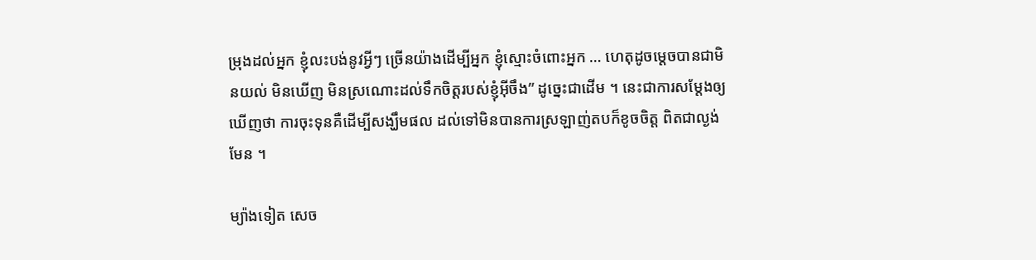ម្រុងដល់អ្នក ខ្ញុំលះបង់នូវអ្វីៗ ច្រើនយ៉ាងដើម្បីអ្នក ខ្ញុំស្មោះចំពោះអ្នក … ហេតុដូចម្តេចបានជាមិនយល់ មិនឃើញ មិនស្រណោះដល់ទឹកចិត្តរបស់ខ្ញុំអ៊‍ីចឹង” ដូច្នេះជាដើម ។ នេះជាការសម្តែងឲ្យឃើញថា ការចុះទុនគឺដើម្បីសង្ឃឹមផល ដល់ទៅមិនបានការស្រឡាញ់តបក៏ខូចចិត្ត ពិតជាល្ងង់មែន ។

ម្យ៉ាងទៀត សេច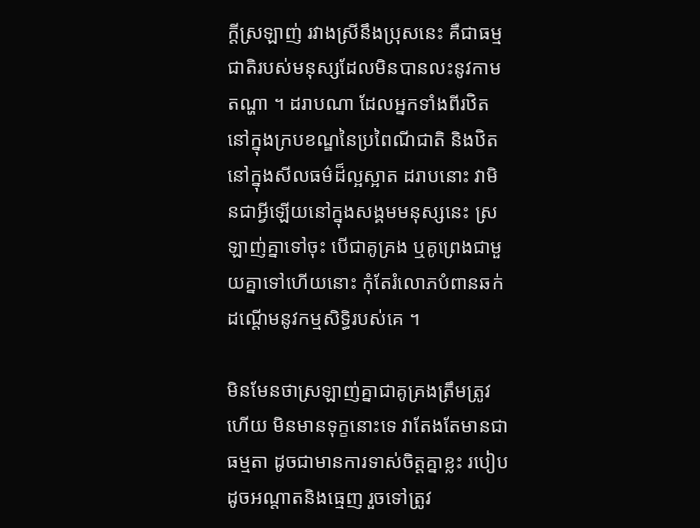ក្តីស្រឡាញ់ រវាងស្រីនឹងប្រុសនេះ គឺជាធម្មជាតិរបស់មនុស្សដែលមិនបានលះនូវកាមតណ្ហា ។ ដរាបណា ដែលអ្នកទាំងពីរឋិតនៅក្នុងក្របខណ្ឌនៃប្រពៃណីជាតិ និងឋិតនៅក្នុងសីលធម៌ដ៏ល្អស្អាត ដរាបនោះ វាមិនជាអ្វីឡើយនៅក្នុងសង្គមមនុស្សនេះ ស្រឡាញ់គ្នាទៅចុះ បើជាគូគ្រង ឬគូព្រេងជាមួយគ្នាទៅហើយនោះ កុំតែរំលោភបំពានឆក់ដណ្តើមនូវកម្មសិទ្ធិរបស់គេ ។

មិនមែនថាស្រឡាញ់គ្នាជាគូគ្រងត្រឹមត្រូវហើយ មិនមានទុក្ខនោះទេ វាតែងតែមានជាធម្មតា ដូចជាមានការទាស់ចិត្តគ្នាខ្លះ របៀបដូចអណ្តាតនិងធ្មេញ រួចទៅត្រូវ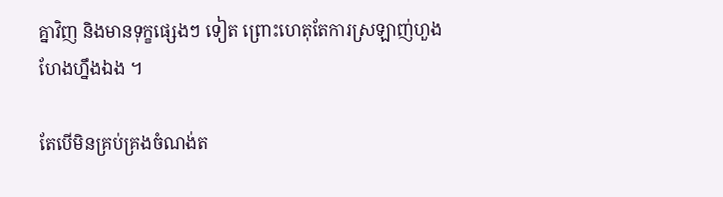គ្នាវិញ និងមានទុក្ខផ្សេងៗ ទៀត ព្រោះហេតុតែការស្រឡាញ់ហួងហែងហ្នឹងឯង ។

តែបើមិនគ្រប់គ្រងចំណង់ត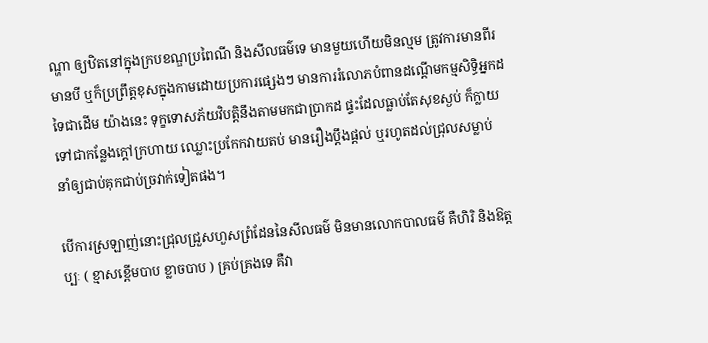ណ្ហា ឲ្យឋិតនៅក្នុងក្របខណ្ឌប្រពៃណី និងសីលធម៌ទេ មានមួយហើយមិនល្មម ត្រូវការមានពីរមានបី ឬក៏ប្រព្រឹត្តខុសក្នុងកាមដោយប្រការផ្សេងៗ មានការរំលោភបំពានដណ្តើមកម្មសិទ្ធិអ្នកដទៃជាដើម យ៉ាងនេះ ទុក្ខទោសភ័យវិបត្តិនឹងតាមមកជាប្រាកដ ផ្ទះដែលធ្លាប់តែសុខស្ងប់ ក៏ក្លាយទៅជាកន្លែងក្តៅក្រហាយ ឈ្លោះប្រកែកវាយតប់ មានរឿងប្តឹងផ្តល់ ឬរហូតដល់ជ្រុលសម្លាប់ នាំឲ្យជាប់គុកជាប់ច្រវាក់ទៀតផង។

បើការស្រឡាញ់នោះជ្រុលជ្រួសហួសព្រំដែននៃសីលធម៌ មិនមានលោកបាលធម៌ គឺហិរិ និងឱត្តប្បៈ ( ខ្មាសខ្ពើមបាប ខ្លាចបាប ) គ្រប់គ្រងទេ គឺវា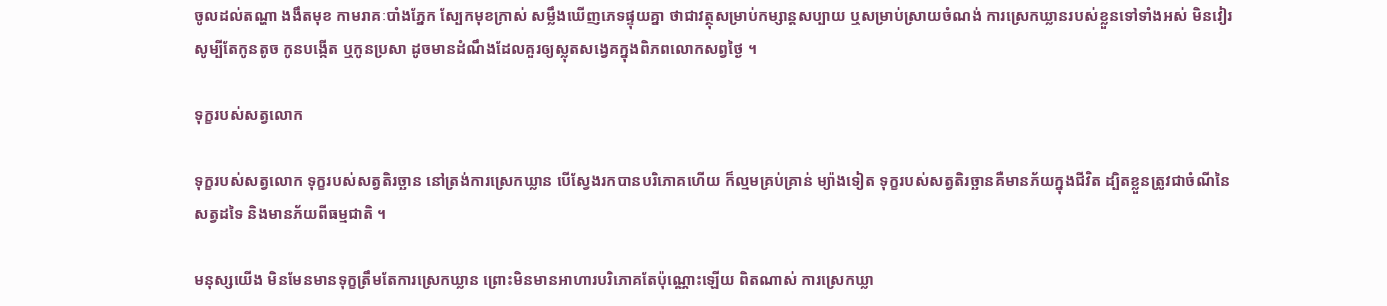ចូលដល់តណ្ហា ងងឹតមុខ កាមរាគៈបាំងភ្នែក ស្បែកមុខក្រាស់ សម្លឹងឃើញភេទផ្ទុយគ្នា ថាជាវត្ថុសម្រាប់កម្សាន្តសប្បាយ ឬសម្រាប់ស្រាយចំណង់ ការស្រេកឃ្លានរបស់ខ្លួនទៅទាំងអស់ មិនវៀរសូម្បីតែកូនតូច កូនបង្កើត ឬកូនប្រសា ដូចមានដំណឹងដែលគួរឲ្យស្លុតសង្វេគក្នុងពិភពលោកសព្វថ្ងៃ ។

ទុក្ខរបស់សត្វលោក

ទុក្ខរបស់សត្វលោក ទុក្ខរបស់សត្វតិរច្ឆាន នៅត្រង់ការស្រេកឃ្លាន បើស្វែងរកបានបរិភោគហើយ ក៏ល្មមគ្រប់គ្រាន់ ម្យ៉ាងទៀត ទុក្ខរបស់សត្វតិរច្ឆានគឺមានភ័យក្នុងជីវិត ដ្បិតខ្លួនត្រូវជាចំណីនៃសត្វដទៃ និងមានភ័យពីធម្មជាតិ ។

មនុស្សយើង មិនមែនមានទុក្ខត្រឹមតែការស្រេកឃ្លាន ព្រោះមិនមានអាហារបរិភោគតែប៉ុណ្ណោះឡើយ ពិតណាស់ ការស្រេកឃ្លា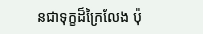នជាទុក្ខដ៏ក្រៃលែង ប៉ុ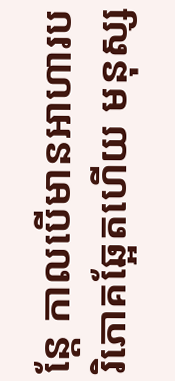ន្តែ កាលបើមានអាហារបរិភោគឆ្អែតហើយ មនុស្ស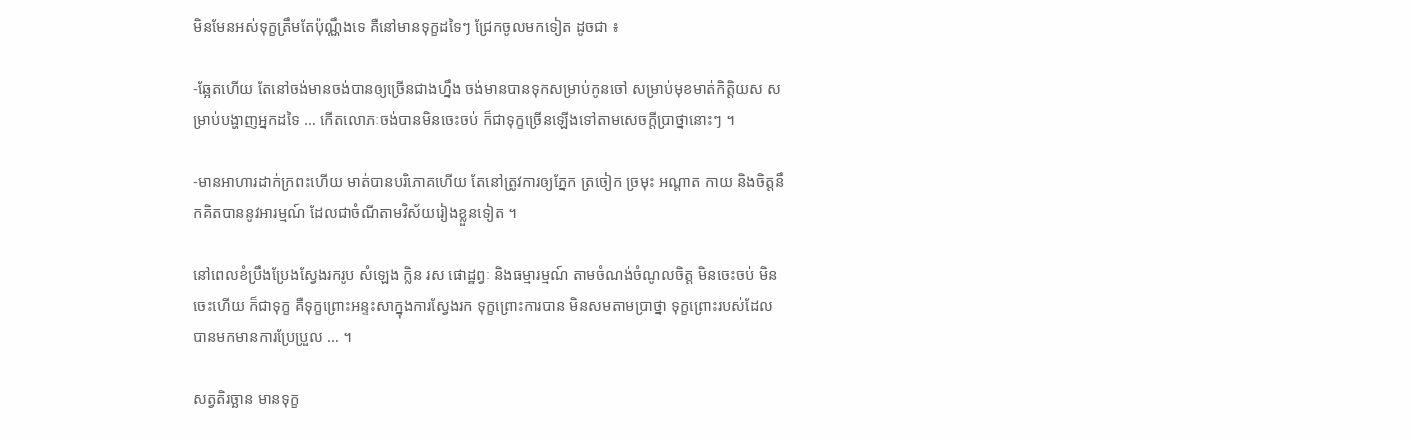មិនមែនអស់ទុក្ខត្រឹមតែប៉ុណ្ណឹងទេ គឺនៅមានទុក្ខដទៃៗ ជ្រែកចូលមកទៀត ដូចជា ៖

-ឆ្អែតហើយ តែនៅចង់មានចង់បានឲ្យច្រើនជាងហ្នឹង ចង់មានបានទុកសម្រាប់កូនចៅ សម្រាប់មុខមាត់កិត្តិយស សម្រាប់បង្ហាញអ្នកដទៃ … កើតលោភៈចង់បានមិនចេះចប់ ក៏ជាទុក្ខច្រើនឡើងទៅតាមសេចក្តីប្រាថ្នានោះៗ ។

-មានអាហារដាក់ក្រពះហើយ មាត់បានបរិភោគហើយ តែនៅត្រូវការឲ្យភ្នែក ត្រចៀក ច្រមុះ អណ្តាត កាយ និងចិត្តនឹកគិតបាននូវអារម្មណ៍ ដែលជាចំណីតាមវិស័យរៀងខ្លួនទៀត ។

នៅពេលខំប្រឹងប្រែងស្វែងរករូប សំឡេង ក្លិន រស ផោដ្ឋព្វៈ និងធម្មារម្មណ៍ តាមចំណង់ចំណូលចិត្ត មិនចេះចប់ មិនចេះហើយ ក៏ជាទុក្ខ គឺទុក្ខព្រោះអន្ទះសាក្នុងការស្វែងរក ទុក្ខព្រោះការបាន មិនសមតាមប្រាថ្នា ទុក្ខព្រោះរបស់ដែលបានមកមានការប្រែប្រួល … ។

សត្វតិរច្ឆាន មានទុក្ខ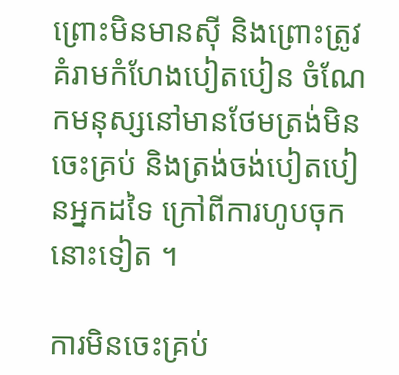ព្រោះមិនមានស៊ី និងព្រោះត្រូវគំរាមកំហែងបៀតបៀន ចំណែកមនុស្សនៅមានថែមត្រង់មិនចេះគ្រប់ និងត្រង់ចង់បៀតបៀនអ្នកដទៃ ក្រៅពីការហូបចុកនោះទៀត ។

ការមិនចេះគ្រប់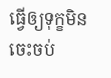ធ្វើឲ្យទុក្ខមិនចេះចប់